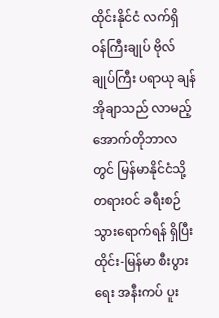ထိုင်းနိုင်ငံ လက်ရှိ ဝန်ကြီးချုပ် ဗိုလ်ချုပ်ကြီး ပရာယု ချန်အိုချာသည် လာမည့်အောက်တိုဘာလတွင် မြန်မာနိုင်ငံသို့ တရားဝင် ခရီးစဉ်သွားရောက်ရန် ရှိပြီး ထိုင်း-မြန်မာ စီးပွားရေး အနီးကပ် ပူး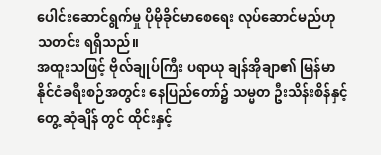ပေါင်းဆောင်ရွက်မှု ပိုမိုခိုင်မာစေရေး လုပ်ဆောင်မည်ဟု သတင်း ရရှိသည်။
အထူးသဖြင့် ဗိုလ်ချုပ်ကြီး ပရာယု ချန်အိုချာ၏ မြန်မာနိုင်ငံခရီးစဉ်အတွင်း နေပြည်တော်၌ သမ္မတ ဦးသိန်းစိန်နှင့် တွေ့ ဆုံချိန် တွင် ထိုင်းနှင့်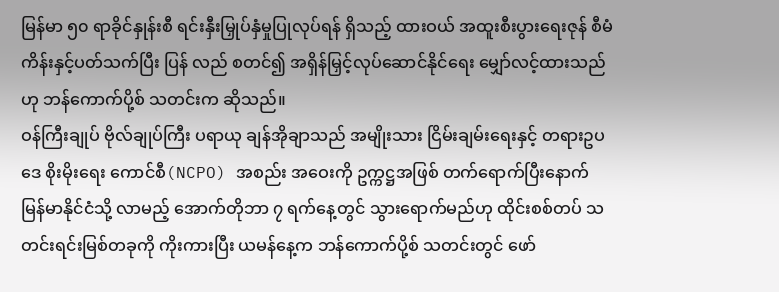မြန်မာ ၅၀ ရာခိုင်နှုန်းစီ ရင်းနှီးမြှုပ်နှံမှုပြုလုပ်ရန် ရှိသည့် ထားဝယ် အထူးစီးပွားရေးဇုန် စီမံကိန်းနှင့်ပတ်သက်ပြီး ပြန် လည် စတင်၍ အရှိန်မြှင့်လုပ်ဆောင်နိုင်ရေး မျှော်လင့်ထားသည်ဟု ဘန်ကောက်ပို့စ် သတင်းက ဆိုသည်။
ဝန်ကြီးချုပ် ဗိုလ်ချုပ်ကြီး ပရာယု ချန်အိုချာသည် အမျိုးသား ငြိမ်းချမ်းရေးနှင့် တရားဥပဒေ စိုးမိုးရေး ကောင်စီ(NCPO) အစည်း အဝေးကို ဥက္ကဋ္ဌအဖြစ် တက်ရောက်ပြီးနောက် မြန်မာနိုင်ငံသို့ လာမည့် အောက်တိုဘာ ၇ ရက်နေ့တွင် သွားရောက်မည်ဟု ထိုင်းစစ်တပ် သတင်းရင်းမြစ်တခုကို ကိုးကားပြီး ယမန်နေ့က ဘန်ကောက်ပို့စ် သတင်းတွင် ဖော်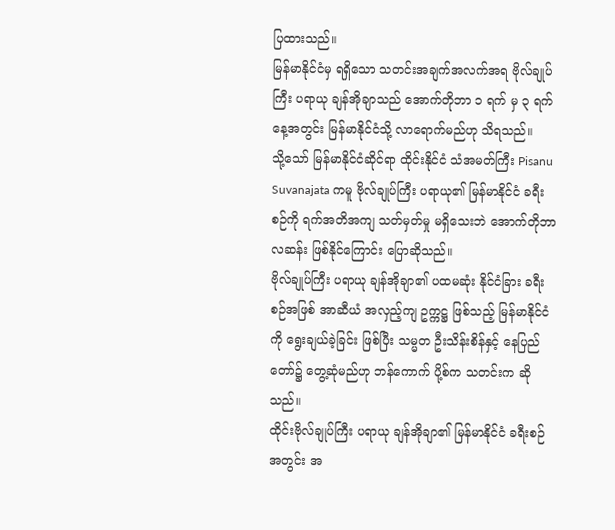ပြထားသည်။
မြန်မာနိုင်ငံမှ ရရှိသော သတင်းအချက်အလက်အရ ဗိုလ်ချုပ်ကြီး ပရာယု ချန်အိုချာသည် အောက်တိုဘာ ၁ ရက် မှ ၃ ရက်နေ့အတွင်း မြန်မာနိုင်ငံသို့ လာရောက်မည်ဟု သိရသည်။
သို့သော် မြန်မာနိုင်ငံဆိုင်ရာ ထိုင်းနိုင်ငံ သံအမတ်ကြီး Pisanu Suvanajata ကမူ ဗိုလ်ချုပ်ကြီး ပရာယု၏ မြန်မာနိုင်ငံ ခရီးစဉ်ကို ရက်အတိအကျ သတ်မှတ်မှု မရှိသေးဘဲ အောက်တိုဘာလဆန်း ဖြစ်နိုင်ကြောင်း ပြောဆိုသည်။
ဗိုလ်ချုပ်ကြီး ပရာယု ချန်အိုချာ၏ ပထမဆုံး နိုင်ငံခြား ခရီးစဉ်အဖြစ် အာဆီယံ အလှည့်ကျ ဥက္ကဋ္ဌ ဖြစ်သည့် မြန်မာနိုင်ငံကို ရွေးချယ်ခဲ့ခြင်း ဖြစ်ပြီး သမ္မတ ဦးသိန်းစိန်နှင့် နေပြည်တော်၌ တွေ့ဆုံမည်ဟု ဘန်ကောက် ပို့စ်က သတင်းက ဆိုသည်။
ထိုင်းဗိုလ်ချုပ်ကြီး ပရာယု ချန်အိုချာ၏ မြန်မာနိုင်ငံ ခရီးစဉ်အတွင်း အ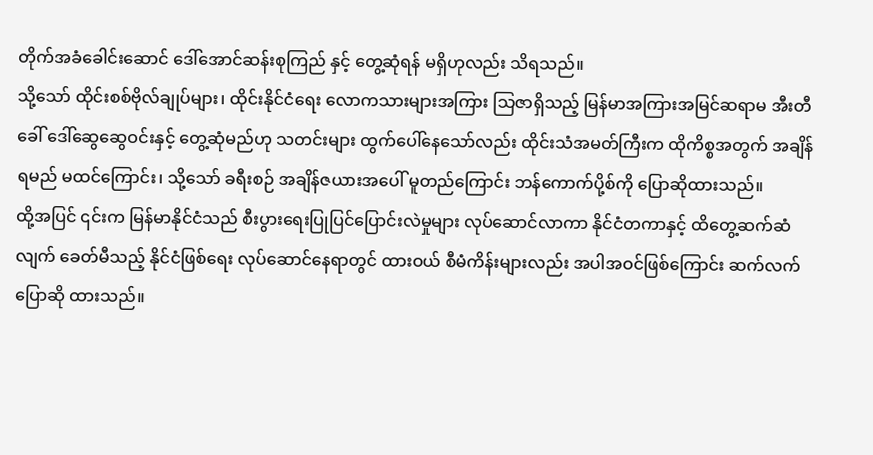တိုက်အခံခေါင်းဆောင် ဒေါ်အောင်ဆန်းစုကြည် နှင့် တွေ့ဆုံရန် မရှိဟုလည်း သိရသည်။
သို့သော် ထိုင်းစစ်ဗိုလ်ချုပ်များ၊ ထိုင်းနိုင်ငံရေး လောကသားများအကြား သြဇာရှိသည့် မြန်မာအကြားအမြင်ဆရာမ အီးတီ ခေါ် ဒေါ်ဆွေဆွေဝင်းနှင့် တွေ့ဆုံမည်ဟု သတင်းများ ထွက်ပေါ်နေသော်လည်း ထိုင်းသံအမတ်ကြီးက ထိုကိစ္စအတွက် အချိန်ရမည် မထင်ကြောင်း၊ သို့သော် ခရီးစဉ် အချိန်ဇယားအပေါ် မူတည်ကြောင်း ဘန်ကောက်ပို့စ်ကို ပြောဆိုထားသည်။
ထို့အပြင် ၎င်းက မြန်မာနိုင်ငံသည် စီးပွားရေးပြုပြင်ပြောင်းလဲမှုများ လုပ်ဆောင်လာကာ နိုင်ငံတကာနှင့် ထိတွေ့ဆက်ဆံ လျက် ခေတ်မီသည့် နိုင်ငံဖြစ်ရေး လုပ်ဆောင်နေရာတွင် ထားဝယ် စီမံကိန်းများလည်း အပါအဝင်ဖြစ်ကြောင်း ဆက်လက် ပြောဆို ထားသည်။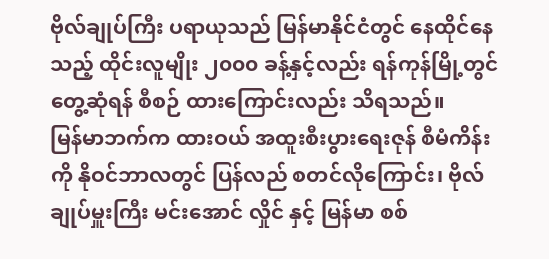ဗိုလ်ချုပ်ကြီး ပရာယုသည် မြန်မာနိုင်ငံတွင် နေထိုင်နေသည့် ထိုင်းလူမျိုး ၂၀၀၀ ခန့်နှင့်လည်း ရန်ကုန်မြို့တွင် တွေ့ဆုံရန် စီစဉ် ထားကြောင်းလည်း သိရသည်။
မြန်မာဘက်က ထားဝယ် အထူးစီးပွားရေးဇုန် စီမံကိန်းကို နိုဝင်ဘာလတွင် ပြန်လည် စတင်လိုကြောင်း၊ ဗိုလ်ချုပ်မှူးကြီး မင်းအောင် လှိုင် နှင့် မြန်မာ စစ်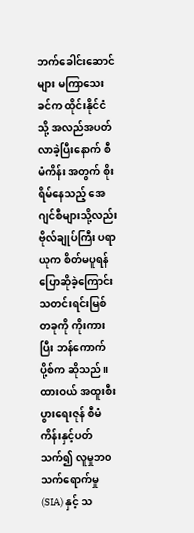ဘက်ခေါင်းဆောင်များ မကြာသေးခင်က ထိုင်းနိုင်ငံသို့ အလည်အပတ်လာခဲ့ပြီးနောက် စီမံကိန်း အတွက် စိုးရိမ်နေသည့် အေဂျင်စီများသို့လည်း ဗိုလ်ချုပ်ကြီး ပရာယုက စိတ်မပူရန် ပြောဆိုခဲ့ကြောင်း သတင်းရင်းမြစ် တခုကို ကိုးကားပြီး ဘန်ကောက်ပို့စ်က ဆိုသည်။
ထားဝယ် အထူးစီးပွားရေးဇုန် စီမံကိန်းနှင့်ပတ်သက်၍ လူမှုဘ၀ သက်ရောက်မှု(SIA) နှင့် သ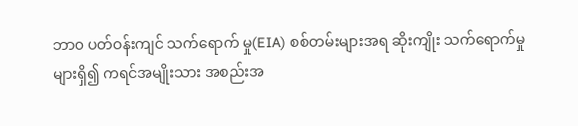ဘာ၀ ပတ်ဝန်းကျင် သက်ရောက် မှု(EIA) စစ်တမ်းများအရ ဆိုးကျိုး သက်ရောက်မှုများရှိ၍ ကရင်အမျိုးသား အစည်းအ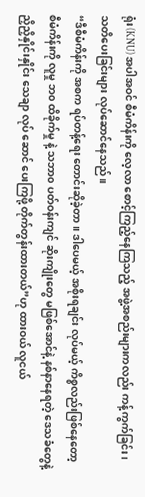ရုံး(KNU) အပါအဝင် စီမံကိန်းကို လေ့လာ စောင့်ကြည့်နေကြသည့် အဖွဲ့အစည်းများကလည်း ကန့်ကွက်ခြင်း၊ သတိပေးခြင်းများ လုပ်ဆောင်နေသည်။
“ဒီစီမံကိန်းကို အစက ရပ်တန့်ရေး တောင်းဆိုခဲ့တာ။ ဒါပေမယ့် အစိုးရချင်း လုပ်မယ့် ကိစ္စလည်းဖြစ်နေတော့ စီမံကိန်းကို လူမှု ဘ၀ ထိခိုက်မှု နဲ့ သဘာ၀ ပတ်ဝန်းကျင် ဆိုးကျိုးတွေ မဖြစ်အောင်နဲ့ နစ်နာနေရတဲ့ ဒေသခံတွေနဲ့ ညှိညှိနှိုင်းနှိုင်း သေချာ လုပ် ဆောင် ပေးကြဖို့ တိုက်တွန်းထားတယ်”ဟု ထားဝယ် လူငယ်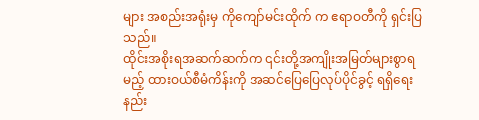များ အစည်းအရုံးမှ ကိုကျော်မင်းထိုက် က ဧရာဝတီကို ရှင်းပြသည်။
ထိုင်းအစိုးရအဆက်ဆက်က ၎င်းတို့အကျိုးအမြတ်များစွာရမည့် ထားဝယ်စီမံကိန်းကို အဆင်ပြေပြေလုပ်ပိုင်ခွင့် ရရှိရေး နည်း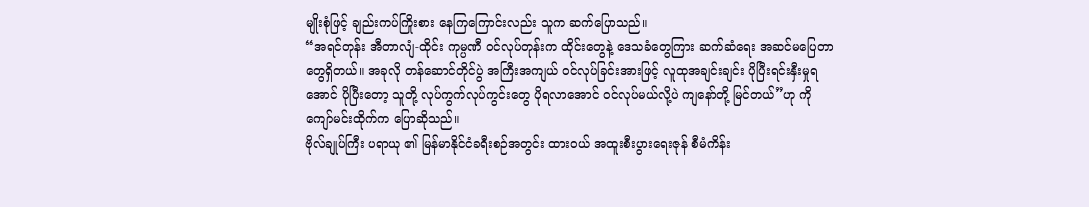မျိုးစုံဖြင့် ချည်းကပ်ကြိုးစား နေကြကြောင်းလည်း သူက ဆက်ပြောသည်။
“အရင်တုန်း အီတာလျံ-ထိုင်း ကုမ္ပဏီ ဝင်လုပ်တုန်းက ထိုင်းတွေနဲ့ ဒေသခံတွေကြား ဆက်ဆံရေး အဆင်မပြေတာတွေရှိတယ်။ အခုလို တန်ဆောင်တိုင်ပွဲ အကြီးအကျယ် ဝင်လုပ်ခြင်းအားဖြင့် လူထုအချင်းချင်း ပိုပြီးရင်းနှီးမှုရအောင် ပိုပြီးတော့ သူတို့ လုပ်ကွက်လုပ်ကွင်းတွေ ပိုရလာအောင် ဝင်လုပ်မယ်လို့ပဲ ကျနော်တို့ မြင်တယ်”ဟု ကိုကျော်မင်းထိုက်က ပြောဆိုသည်။
ဗိုလ်ချုပ်ကြီး ပရာယု ၏ မြန်မာနိုင်ငံခရီးစဉ်အတွင်း ထားဝယ် အထူးစီးပွားရေးဇုန် စီမံကိန်း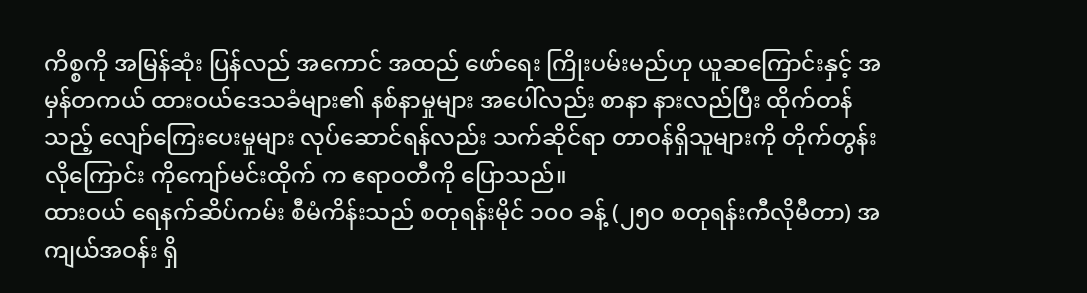ကိစ္စကို အမြန်ဆုံး ပြန်လည် အကောင် အထည် ဖော်ရေး ကြိုးပမ်းမည်ဟု ယူဆကြောင်းနှင့် အမှန်တကယ် ထားဝယ်ဒေသခံများ၏ နစ်နာမှုများ အပေါ်လည်း စာနာ နားလည်ပြီး ထိုက်တန်သည့် လျော်ကြေးပေးမှုများ လုပ်ဆောင်ရန်လည်း သက်ဆိုင်ရာ တာဝန်ရှိသူများကို တိုက်တွန်းလိုကြောင်း ကိုကျော်မင်းထိုက် က ဧရာဝတီကို ပြောသည်။
ထားဝယ် ရေနက်ဆိပ်ကမ်း စီမံကိန်းသည် စတုရန်းမိုင် ၁၀၀ ခန့် (၂၅၀ စတုရန်းကီလိုမီတာ) အကျယ်အဝန်း ရှိ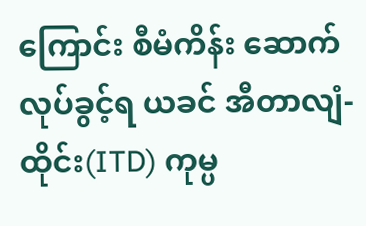ကြောင်း စီမံကိန်း ဆောက်လုပ်ခွင့်ရ ယခင် အီတာလျံ-ထိုင်း(ITD) ကုမ္ပ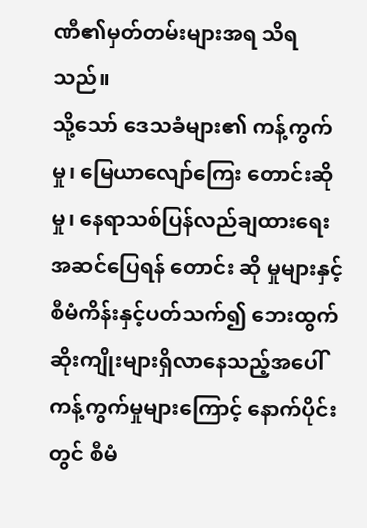ဏီ၏မှတ်တမ်းများအရ သိရသည်။
သို့သော် ဒေသခံများ၏ ကန့်ကွက်မှု၊ မြေယာလျော်ကြေး တောင်းဆိုမှု၊ နေရာသစ်ပြန်လည်ချထားရေး အဆင်ပြေရန် တောင်း ဆို မှုများနှင့် စီမံကိန်းနှင့်ပတ်သက်၍ ဘေးထွက်ဆိုးကျိုးများရှိလာနေသည့်အပေါ် ကန့်ကွက်မှုများကြောင့် နောက်ပိုင်းတွင် စီမံ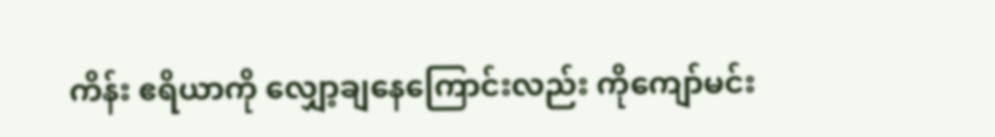ကိန်း ဧရိယာကို လျှော့ချနေကြောင်းလည်း ကိုကျော်မင်း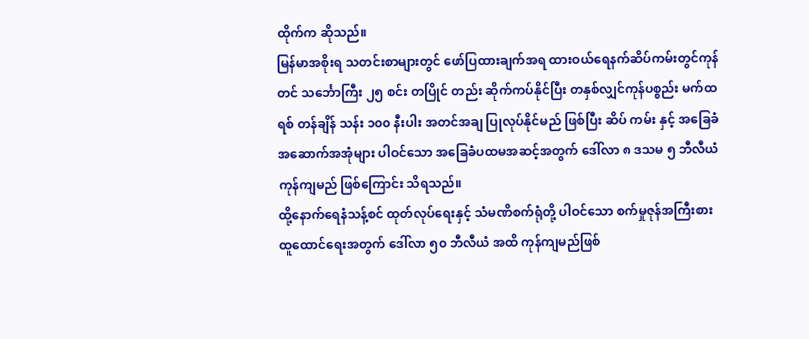ထိုက်က ဆိုသည်။
မြန်မာအစိုးရ သတင်းစာများတွင် ဖော်ပြထားချက်အရ ထားဝယ်ရေနက်ဆိပ်ကမ်းတွင်ကုန်တင် သင်္ဘောကြီး ၂၅ စင်း တပြိုင် တည်း ဆိုက်ကပ်နိုင်ပြီး တနှစ်လျှင်ကုန်ပစ္စည်း မက်ထရစ် တန်ချိန် သန်း ၁၀၀ နီးပါး အတင်အချ ပြုလုပ်နိုင်မည် ဖြစ်ပြီး ဆိပ် ကမ်း နှင့် အခြေခံ အဆောက်အအုံများ ပါဝင်သော အခြေခံပထမအဆင့်အတွက် ဒေါ်လာ ၈ ဒသမ ၅ ဘီလီယံ ကုန်ကျမည် ဖြစ်ကြောင်း သိရသည်။
ထို့နောက်ရေနံသန့်စင် ထုတ်လုပ်ရေးနှင့် သံမဏိစက်ရုံတို့ ပါဝင်သော စက်မှုဇုန်အကြီးစားထူထောင်ရေးအတွက် ဒေါ်လာ ၅၀ ဘီလီယံ အထိ ကုန်ကျမည်ဖြစ်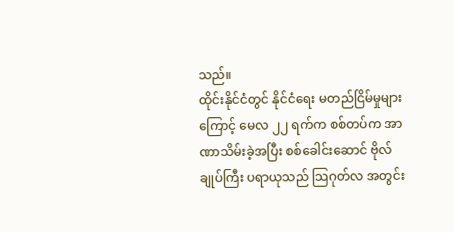သည်။
ထိုင်းနိုင်ငံတွင် နိုင်ငံရေး မတည်ငြိမ်မှုများကြောင့် မေလ ၂၂ ရက်က စစ်တပ်က အာဏာသိမ်းခဲ့အပြီး စစ်ခေါင်းဆောင် ဗိုလ်ချုပ်ကြီး ပရာယုသည် သြဂုတ်လ အတွင်း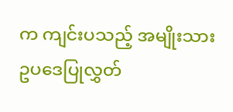က ကျင်းပသည့် အမျိုးသား ဥပဒေပြုလွှတ်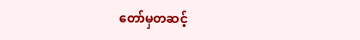တော်မှတဆင့်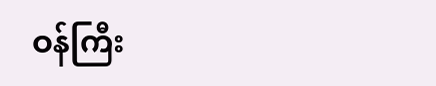ဝန်ကြီး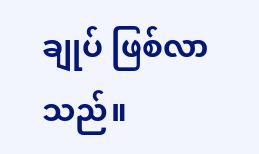ချုပ် ဖြစ်လာသည်။